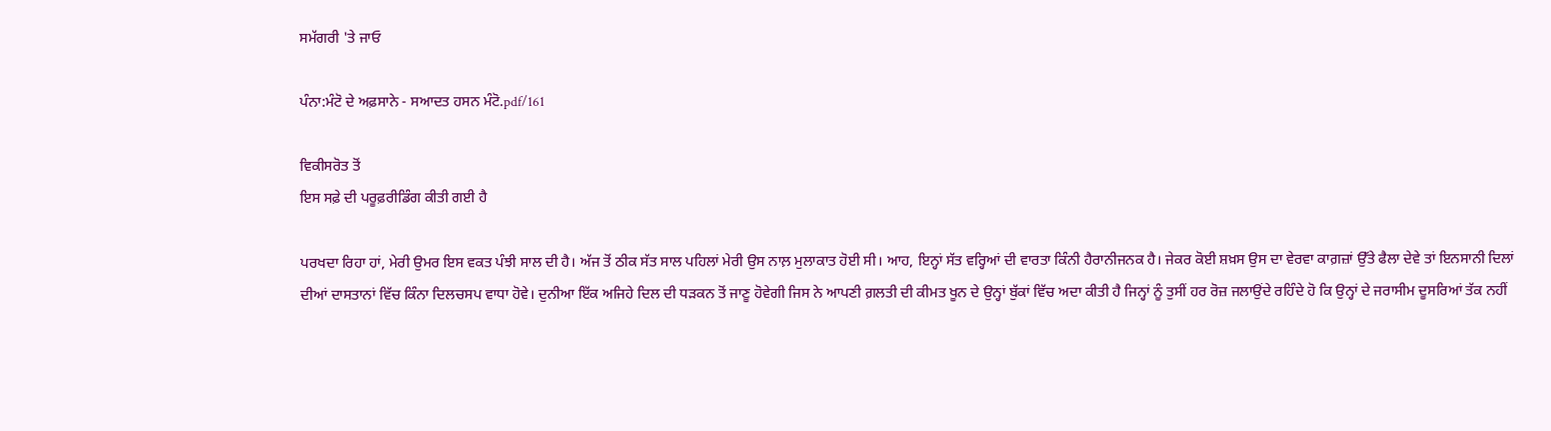ਸਮੱਗਰੀ 'ਤੇ ਜਾਓ

ਪੰਨਾ:ਮੰਟੋ ਦੇ ਅਫ਼ਸਾਨੇ - ਸਆਦਤ ਹਸਨ ਮੰਟੋ.pdf/161

ਵਿਕੀਸਰੋਤ ਤੋਂ
ਇਸ ਸਫ਼ੇ ਦੀ ਪਰੂਫ਼ਰੀਡਿੰਗ ਕੀਤੀ ਗਈ ਹੈ

ਪਰਖਦਾ ਰਿਹਾ ਹਾਂ, ਮੇਰੀ ਉਮਰ ਇਸ ਵਕਤ ਪੰਝੀ ਸਾਲ ਦੀ ਹੈ। ਅੱਜ ਤੋਂ ਠੀਕ ਸੱਤ ਸਾਲ ਪਹਿਲਾਂ ਮੇਰੀ ਉਸ ਨਾਲ਼ ਮੁਲਾਕਾਤ ਹੋਈ ਸੀ। ਆਹ, ਇਨ੍ਹਾਂ ਸੱਤ ਵਰ੍ਹਿਆਂ ਦੀ ਵਾਰਤਾ ਕਿੰਨੀ ਹੈਰਾਨੀਜਨਕ ਹੈ। ਜੇਕਰ ਕੋਈ ਸ਼ਖ਼ਸ ਉਸ ਦਾ ਵੇਰਵਾ ਕਾਗ਼ਜ਼ਾਂ ਉੱਤੇ ਫੈਲਾ ਦੇਵੇ ਤਾਂ ਇਨਸਾਨੀ ਦਿਲਾਂ ਦੀਆਂ ਦਾਸਤਾਨਾਂ ਵਿੱਚ ਕਿੰਨਾ ਦਿਲਚਸਪ ਵਾਧਾ ਹੋਵੇ। ਦੁਨੀਆ ਇੱਕ ਅਜਿਹੇ ਦਿਲ ਦੀ ਧੜਕਨ ਤੋਂ ਜਾਣੂ ਹੋਵੇਗੀ ਜਿਸ ਨੇ ਆਪਣੀ ਗ਼ਲਤੀ ਦੀ ਕੀਮਤ ਖੂਨ ਦੇ ਉਨ੍ਹਾਂ ਬੁੱਕਾਂ ਵਿੱਚ ਅਦਾ ਕੀਤੀ ਹੈ ਜਿਨ੍ਹਾਂ ਨੂੰ ਤੁਸੀਂ ਹਰ ਰੋਜ਼ ਜਲਾਉਂਦੇ ਰਹਿੰਦੇ ਹੋ ਕਿ ਉਨ੍ਹਾਂ ਦੇ ਜਰਾਸੀਮ ਦੂਸਰਿਆਂ ਤੱਕ ਨਹੀਂ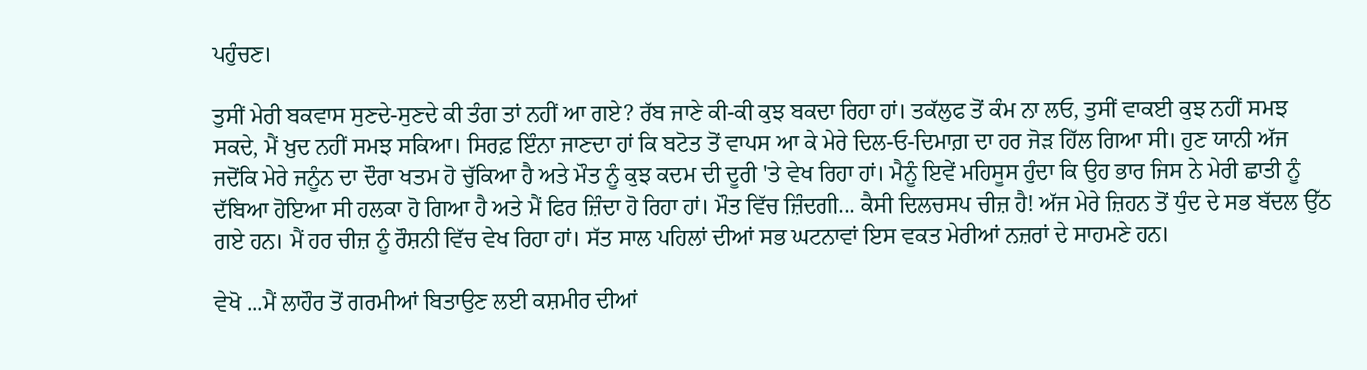ਪਹੁੰਚਣ।

ਤੁਸੀਂ ਮੇਰੀ ਬਕਵਾਸ ਸੁਣਦੇ-ਸੁਣਦੇ ਕੀ ਤੰਗ ਤਾਂ ਨਹੀਂ ਆ ਗਏ? ਰੱਬ ਜਾਣੇ ਕੀ-ਕੀ ਕੁਝ ਬਕਦਾ ਰਿਹਾ ਹਾਂ। ਤਕੱਲੁਫ ਤੋਂ ਕੰਮ ਨਾ ਲਓ, ਤੁਸੀਂ ਵਾਕਈ ਕੁਝ ਨਹੀਂ ਸਮਝ ਸਕਦੇ, ਮੈਂ ਖ਼ੁਦ ਨਹੀਂ ਸਮਝ ਸਕਿਆ। ਸਿਰਫ਼ ਇੰਨਾ ਜਾਣਦਾ ਹਾਂ ਕਿ ਬਟੋਤ ਤੋਂ ਵਾਪਸ ਆ ਕੇ ਮੇਰੇ ਦਿਲ-ਓ-ਦਿਮਾਗ਼ ਦਾ ਹਰ ਜੋੜ ਹਿੱਲ ਗਿਆ ਸੀ। ਹੁਣ ਯਾਨੀ ਅੱਜ ਜਦੋਂਕਿ ਮੇਰੇ ਜਨੂੰਨ ਦਾ ਦੌਰਾ ਖਤਮ ਹੋ ਚੁੱਕਿਆ ਹੈ ਅਤੇ ਮੌਤ ਨੂੰ ਕੁਝ ਕਦਮ ਦੀ ਦੂਰੀ 'ਤੇ ਵੇਖ ਰਿਹਾ ਹਾਂ। ਮੈਨੂੰ ਇਵੇਂ ਮਹਿਸੂਸ ਹੁੰਦਾ ਕਿ ਉਹ ਭਾਰ ਜਿਸ ਨੇ ਮੇਰੀ ਛਾਤੀ ਨੂੰ ਦੱਬਿਆ ਹੋਇਆ ਸੀ ਹਲਕਾ ਹੋ ਗਿਆ ਹੈ ਅਤੇ ਮੈਂ ਫਿਰ ਜ਼ਿੰਦਾ ਹੋ ਰਿਹਾ ਹਾਂ। ਮੌਤ ਵਿੱਚ ਜ਼ਿੰਦਗੀ... ਕੈਸੀ ਦਿਲਚਸਪ ਚੀਜ਼ ਹੈ! ਅੱਜ ਮੇਰੇ ਜ਼ਿਹਨ ਤੋਂ ਧੁੰਦ ਦੇ ਸਭ ਬੱਦਲ ਉੱਠ ਗਏ ਹਨ। ਮੈਂ ਹਰ ਚੀਜ਼ ਨੂੰ ਰੌਸ਼ਨੀ ਵਿੱਚ ਵੇਖ ਰਿਹਾ ਹਾਂ। ਸੱਤ ਸਾਲ ਪਹਿਲਾਂ ਦੀਆਂ ਸਭ ਘਟਨਾਵਾਂ ਇਸ ਵਕਤ ਮੇਰੀਆਂ ਨਜ਼ਰਾਂ ਦੇ ਸਾਹਮਣੇ ਹਨ।

ਵੇਖੋ ...ਮੈਂ ਲਾਹੌਰ ਤੋਂ ਗਰਮੀਆਂ ਬਿਤਾਉਣ ਲਈ ਕਸ਼ਮੀਰ ਦੀਆਂ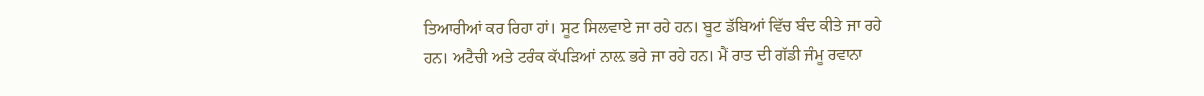ਤਿਆਰੀਆਂ ਕਰ ਰਿਹਾ ਹਾਂ। ਸੂਟ ਸਿਲਵਾਏ ਜਾ ਰਹੇ ਹਨ। ਬੂਟ ਡੱਬਿਆਂ ਵਿੱਚ ਬੰਦ ਕੀਤੇ ਜਾ ਰਹੇ ਹਨ। ਅਟੈਚੀ ਅਤੇ ਟਰੰਕ ਕੱਪੜਿਆਂ ਨਾਲ਼ ਭਰੇ ਜਾ ਰਹੇ ਹਨ। ਮੈਂ ਰਾਤ ਦੀ ਗੱਡੀ ਜੰਮੂ ਰਵਾਨਾ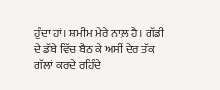ਹੁੰਦਾ ਹਾਂ। ਸ਼ਮੀਮ ਮੇਰੇ ਨਾਲ਼ ਹੈ। ਗੱਡੀ ਦੇ ਡੱਬੇ ਵਿੱਚ ਬੈਠ ਕੇ ਅਸੀਂ ਦੇਰ ਤੱਕ ਗੱਲਾਂ ਕਰਦੇ ਰਹਿੰਦੇ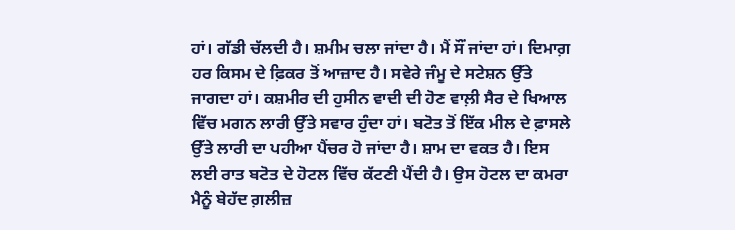ਹਾਂ। ਗੱਡੀ ਚੱਲਦੀ ਹੈ। ਸ਼ਮੀਮ ਚਲਾ ਜਾਂਦਾ ਹੈ। ਮੈਂ ਸੌਂ ਜਾਂਦਾ ਹਾਂ। ਦਿਮਾਗ਼ ਹਰ ਕਿਸਮ ਦੇ ਫ਼ਿਕਰ ਤੋਂ ਆਜ਼ਾਦ ਹੈ। ਸਵੇਰੇ ਜੰਮੂ ਦੇ ਸਟੇਸ਼ਨ ਉੱਤੇ ਜਾਗਦਾ ਹਾਂ। ਕਸ਼ਮੀਰ ਦੀ ਹੁਸੀਨ ਵਾਦੀ ਦੀ ਹੋਣ ਵਾਲ਼ੀ ਸੈਰ ਦੇ ਖਿਆਲ ਵਿੱਚ ਮਗਨ ਲਾਰੀ ਉੱਤੇ ਸਵਾਰ ਹੁੰਦਾ ਹਾਂ। ਬਟੋਤ ਤੋਂ ਇੱਕ ਮੀਲ ਦੇ ਫ਼ਾਸਲੇ ਉੱਤੇ ਲਾਰੀ ਦਾ ਪਹੀਆ ਪੈਂਚਰ ਹੋ ਜਾਂਦਾ ਹੈ। ਸ਼ਾਮ ਦਾ ਵਕਤ ਹੈ। ਇਸ ਲਈ ਰਾਤ ਬਟੋਤ ਦੇ ਹੋਟਲ ਵਿੱਚ ਕੱਟਣੀ ਪੈਂਦੀ ਹੈ। ਉਸ ਹੋਟਲ ਦਾ ਕਮਰਾ ਮੈਨੂੰ ਬੇਹੱਦ ਗ਼ਲੀਜ਼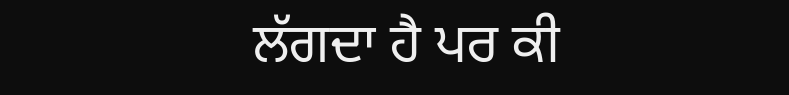ਲੱਗਦਾ ਹੈ ਪਰ ਕੀ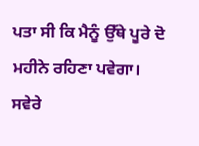ਪਤਾ ਸੀ ਕਿ ਮੈਨੂੰ ਉੱਥੇ ਪੂਰੇ ਦੋ ਮਹੀਨੇ ਰਹਿਣਾ ਪਵੇਗਾ। ਸਵੇਰੇ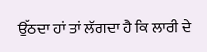ਉੱਠਦਾ ਹਾਂ ਤਾਂ ਲੱਗਦਾ ਹੈ ਕਿ ਲਾਰੀ ਦੇ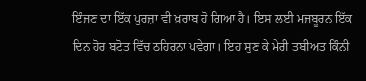ਇੰਜਣ ਦਾ ਇੱਕ ਪੁਰਜ਼ਾ ਵੀ ਖ਼ਰਾਬ ਹੋ ਗਿਆ ਹੈ। ਇਸ ਲਈ ਮਜਬੂਰਨ ਇੱਕ ਦਿਨ ਹੋਰ ਬਟੋਤ ਵਿੱਚ ਠਹਿਰਨਾ ਪਵੇਗਾ। ਇਹ ਸੁਣ ਕੇ ਮੇਰੀ ਤਬੀਅਤ ਕਿੰਨੀ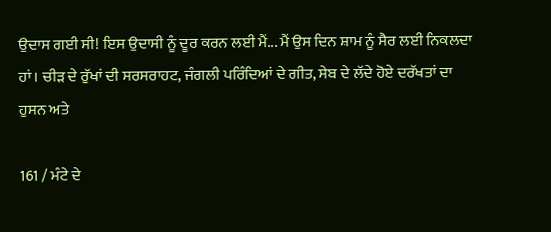ਉਦਾਸ ਗਈ ਸੀ! ਇਸ ਉਦਾਸੀ ਨੂੰ ਦੂਰ ਕਰਨ ਲਈ ਮੈਂ... ਮੈਂ ਉਸ ਦਿਨ ਸ਼ਾਮ ਨੂੰ ਸੈਰ ਲਈ ਨਿਕਲਦਾ ਹਾਂ। ਚੀੜ ਦੇ ਰੁੱਖਾਂ ਦੀ ਸਰਸਰਾਹਟ, ਜੰਗਲੀ ਪਰਿੰਦਿਆਂ ਦੇ ਗੀਤ, ਸੇਬ ਦੇ ਲੱਦੇ ਹੋਏ ਦਰੱਖਤਾਂ ਦਾ ਹੁਸਨ ਅਤੇ

161 / ਮੰਟੇ ਦੇ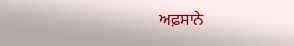ਅਫ਼ਸਾਨੇ